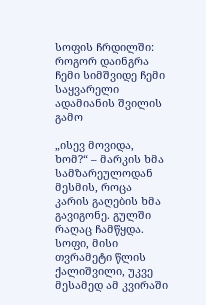სოფის ჩრდილში: როგორ დაინგრა ჩემი სიმშვიდე ჩემი საყვარელი ადამიანის შვილის გამო

„ისევ მოვიდა, ხომ?“ – მარკის ხმა სამზარეულოდან მესმის, როცა კარის გაღების ხმა გავიგონე. გულში რაღაც ჩამწყდა. სოფი, მისი თვრამეტი წლის ქალიშვილი, უკვე მესამედ ამ კვირაში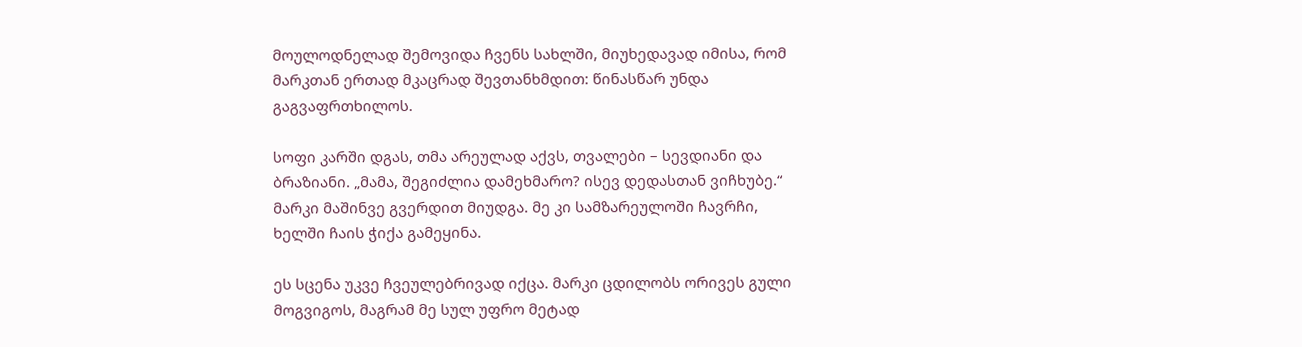მოულოდნელად შემოვიდა ჩვენს სახლში, მიუხედავად იმისა, რომ მარკთან ერთად მკაცრად შევთანხმდით: წინასწარ უნდა გაგვაფრთხილოს.

სოფი კარში დგას, თმა არეულად აქვს, თვალები – სევდიანი და ბრაზიანი. „მამა, შეგიძლია დამეხმარო? ისევ დედასთან ვიჩხუბე.“ მარკი მაშინვე გვერდით მიუდგა. მე კი სამზარეულოში ჩავრჩი, ხელში ჩაის ჭიქა გამეყინა.

ეს სცენა უკვე ჩვეულებრივად იქცა. მარკი ცდილობს ორივეს გული მოგვიგოს, მაგრამ მე სულ უფრო მეტად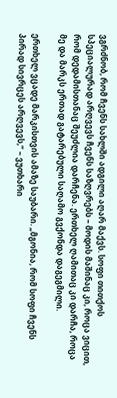ვგრძნობ, რომ ჩვენს სახლში ადგილი აღარ მაქვს. სოფი თითქოს სპეციალურად არღვევს ჩვენს საზღვრებს – მოდის მაშინაც კი, როცა ვიცით, რომ დედამისთანაც შეუძლია დარჩენა. ერთხელ ღამითაც კი დარჩა, როცა მე და მარკს ერთად გატარებული საღამო გვქონდა დაგეგმილი.

ერთხელ ვცადე მარკისთვის ამაზე საუბარი. „მგონია, რომ სოფი ჩვენს პირად სივრცეს არღვევს,“ – ვუთხარი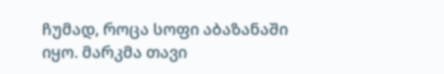ჩუმად, როცა სოფი აბაზანაში იყო. მარკმა თავი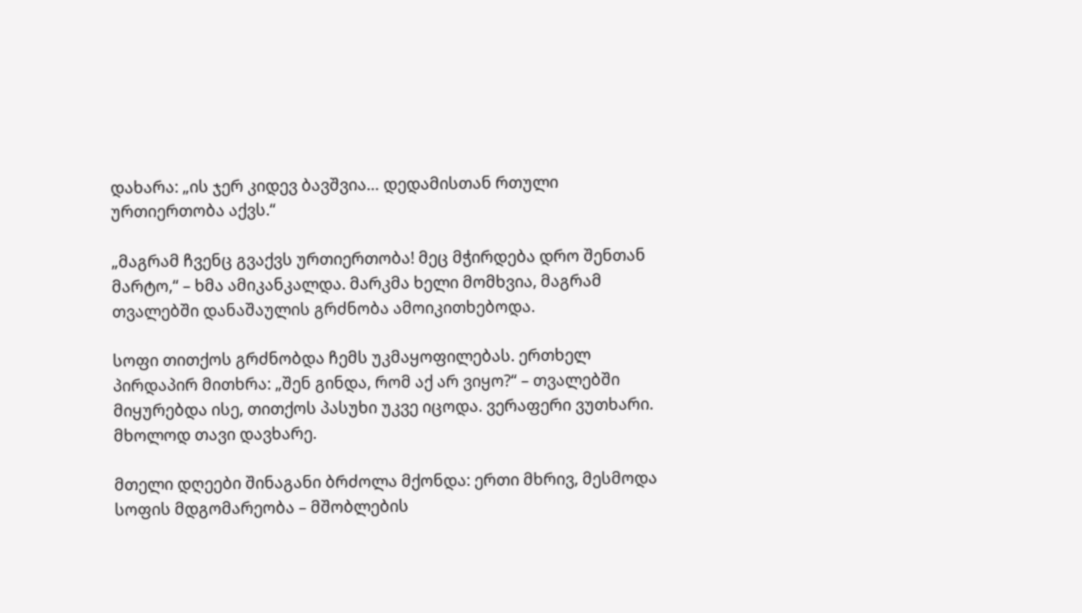დახარა: „ის ჯერ კიდევ ბავშვია… დედამისთან რთული ურთიერთობა აქვს.“

„მაგრამ ჩვენც გვაქვს ურთიერთობა! მეც მჭირდება დრო შენთან მარტო,“ – ხმა ამიკანკალდა. მარკმა ხელი მომხვია, მაგრამ თვალებში დანაშაულის გრძნობა ამოიკითხებოდა.

სოფი თითქოს გრძნობდა ჩემს უკმაყოფილებას. ერთხელ პირდაპირ მითხრა: „შენ გინდა, რომ აქ არ ვიყო?“ – თვალებში მიყურებდა ისე, თითქოს პასუხი უკვე იცოდა. ვერაფერი ვუთხარი. მხოლოდ თავი დავხარე.

მთელი დღეები შინაგანი ბრძოლა მქონდა: ერთი მხრივ, მესმოდა სოფის მდგომარეობა – მშობლების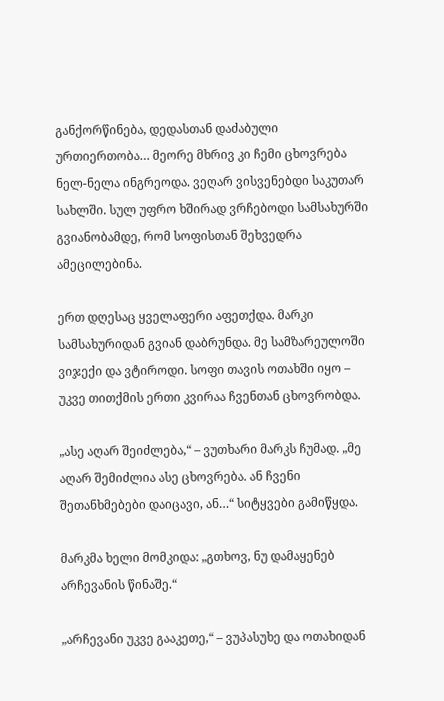განქორწინება, დედასთან დაძაბული ურთიერთობა… მეორე მხრივ კი ჩემი ცხოვრება ნელ-ნელა ინგრეოდა. ვეღარ ვისვენებდი საკუთარ სახლში. სულ უფრო ხშირად ვრჩებოდი სამსახურში გვიანობამდე, რომ სოფისთან შეხვედრა ამეცილებინა.

ერთ დღესაც ყველაფერი აფეთქდა. მარკი სამსახურიდან გვიან დაბრუნდა. მე სამზარეულოში ვიჯექი და ვტიროდი. სოფი თავის ოთახში იყო – უკვე თითქმის ერთი კვირაა ჩვენთან ცხოვრობდა.

„ასე აღარ შეიძლება,“ – ვუთხარი მარკს ჩუმად. „მე აღარ შემიძლია ასე ცხოვრება. ან ჩვენი შეთანხმებები დაიცავი, ან…“ სიტყვები გამიწყდა.

მარკმა ხელი მომკიდა: „გთხოვ, ნუ დამაყენებ არჩევანის წინაშე.“

„არჩევანი უკვე გააკეთე,“ – ვუპასუხე და ოთახიდან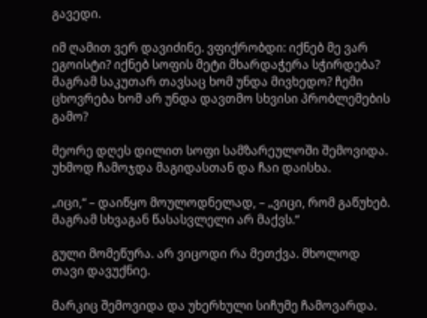გავედი.

იმ ღამით ვერ დავიძინე. ვფიქრობდი: იქნებ მე ვარ ეგოისტი? იქნებ სოფის მეტი მხარდაჭერა სჭირდება? მაგრამ საკუთარ თავსაც ხომ უნდა მივხედო? ჩემი ცხოვრება ხომ არ უნდა დავთმო სხვისი პრობლემების გამო?

მეორე დღეს დილით სოფი სამზარეულოში შემოვიდა. უხმოდ ჩამოჯდა მაგიდასთან და ჩაი დაისხა.

„იცი,“ – დაიწყო მოულოდნელად, – „ვიცი, რომ გაწუხებ. მაგრამ სხვაგან წასასვლელი არ მაქვს.“

გული მომეწურა. არ ვიცოდი რა მეთქვა. მხოლოდ თავი დავუქნიე.

მარკიც შემოვიდა და უხერხული სიჩუმე ჩამოვარდა.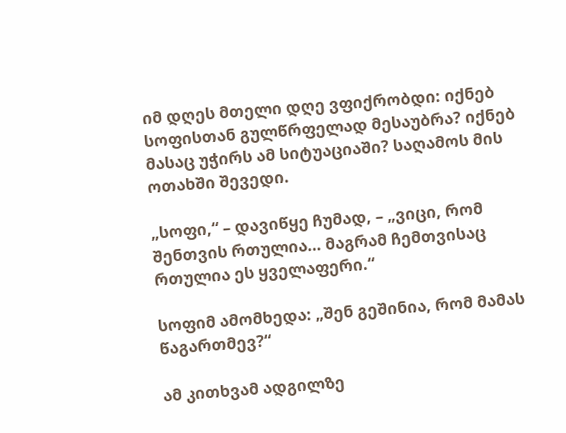იმ დღეს მთელი დღე ვფიქრობდი: იქნებ სოფისთან გულწრფელად მესაუბრა? იქნებ მასაც უჭირს ამ სიტუაციაში? საღამოს მის ოთახში შევედი.

„სოფი,“ – დავიწყე ჩუმად, – „ვიცი, რომ შენთვის რთულია… მაგრამ ჩემთვისაც რთულია ეს ყველაფერი.“

სოფიმ ამომხედა: „შენ გეშინია, რომ მამას წაგართმევ?“

ამ კითხვამ ადგილზე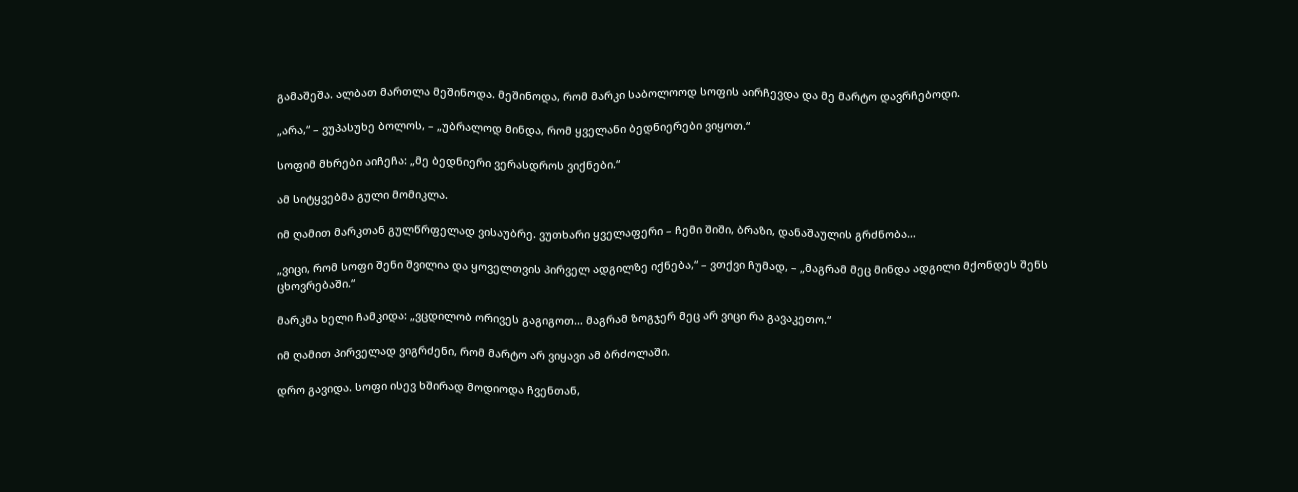გამაშეშა. ალბათ მართლა მეშინოდა. მეშინოდა, რომ მარკი საბოლოოდ სოფის აირჩევდა და მე მარტო დავრჩებოდი.

„არა,“ – ვუპასუხე ბოლოს, – „უბრალოდ მინდა, რომ ყველანი ბედნიერები ვიყოთ.“

სოფიმ მხრები აიჩეჩა: „მე ბედნიერი ვერასდროს ვიქნები.“

ამ სიტყვებმა გული მომიკლა.

იმ ღამით მარკთან გულწრფელად ვისაუბრე. ვუთხარი ყველაფერი – ჩემი შიში, ბრაზი, დანაშაულის გრძნობა…

„ვიცი, რომ სოფი შენი შვილია და ყოველთვის პირველ ადგილზე იქნება,“ – ვთქვი ჩუმად, – „მაგრამ მეც მინდა ადგილი მქონდეს შენს ცხოვრებაში.“

მარკმა ხელი ჩამკიდა: „ვცდილობ ორივეს გაგიგოთ… მაგრამ ზოგჯერ მეც არ ვიცი რა გავაკეთო.“

იმ ღამით პირველად ვიგრძენი, რომ მარტო არ ვიყავი ამ ბრძოლაში.

დრო გავიდა. სოფი ისევ ხშირად მოდიოდა ჩვენთან,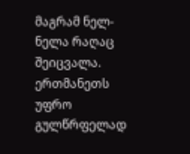მაგრამ ნელ-ნელა რაღაც შეიცვალა. ერთმანეთს უფრო გულწრფელად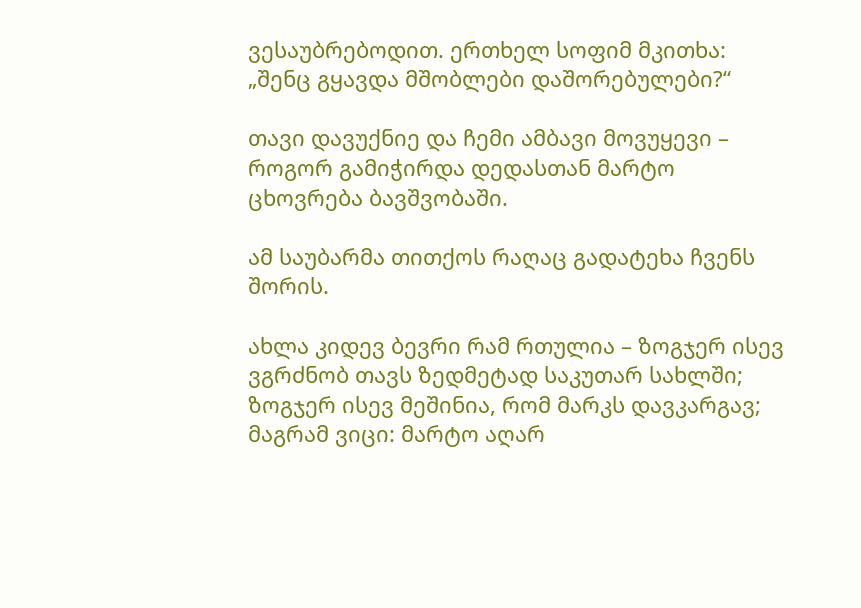ვესაუბრებოდით. ერთხელ სოფიმ მკითხა: „შენც გყავდა მშობლები დაშორებულები?“

თავი დავუქნიე და ჩემი ამბავი მოვუყევი – როგორ გამიჭირდა დედასთან მარტო ცხოვრება ბავშვობაში.

ამ საუბარმა თითქოს რაღაც გადატეხა ჩვენს შორის.

ახლა კიდევ ბევრი რამ რთულია – ზოგჯერ ისევ ვგრძნობ თავს ზედმეტად საკუთარ სახლში; ზოგჯერ ისევ მეშინია, რომ მარკს დავკარგავ; მაგრამ ვიცი: მარტო აღარ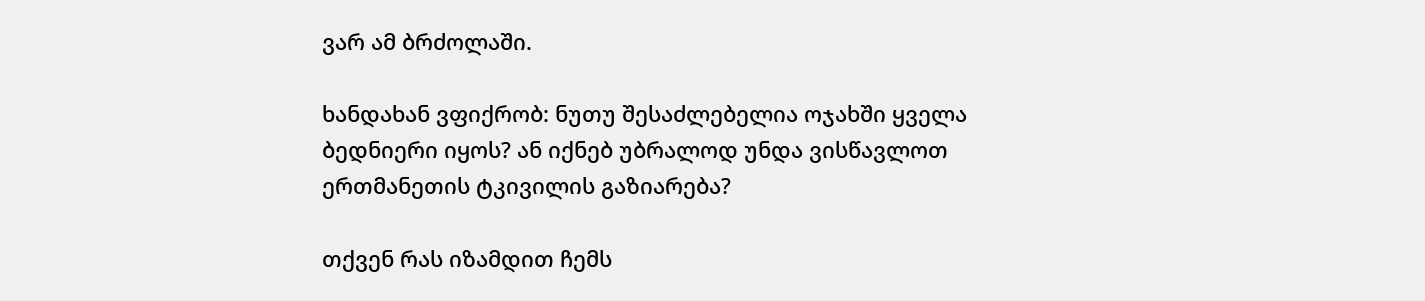ვარ ამ ბრძოლაში.

ხანდახან ვფიქრობ: ნუთუ შესაძლებელია ოჯახში ყველა ბედნიერი იყოს? ან იქნებ უბრალოდ უნდა ვისწავლოთ ერთმანეთის ტკივილის გაზიარება?

თქვენ რას იზამდით ჩემს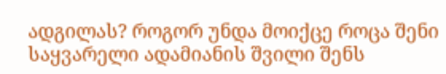ადგილას? როგორ უნდა მოიქცე როცა შენი საყვარელი ადამიანის შვილი შენს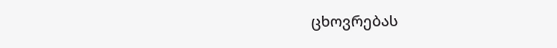ცხოვრებას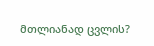მთლიანად ცვლის?